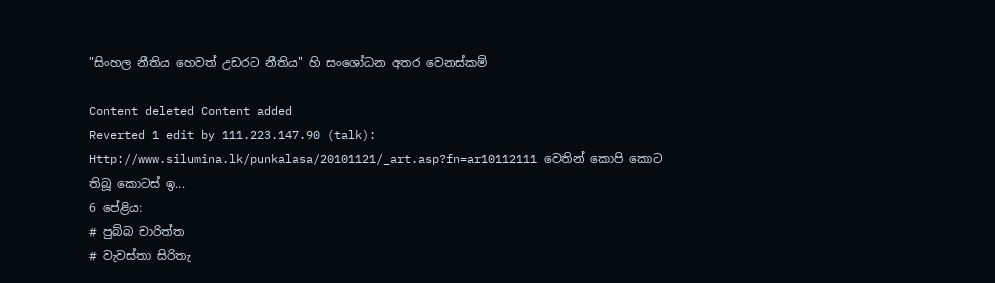"සිංහල නීතිය හෙවත් උඩරට නීතිය" හි සංශෝධන අතර වෙනස්කම්

Content deleted Content added
Reverted 1 edit by 111.223.147.90 (talk): Http://www.silumina.lk/punkalasa/20101121/_art.asp?fn=ar10112111 වෙතින් කොපි කොට තිබූ කොටස් ඉ...
6 පේළිය:
# පුබ්බ චාරිත්ත
# වැවස්තා සිරිතැ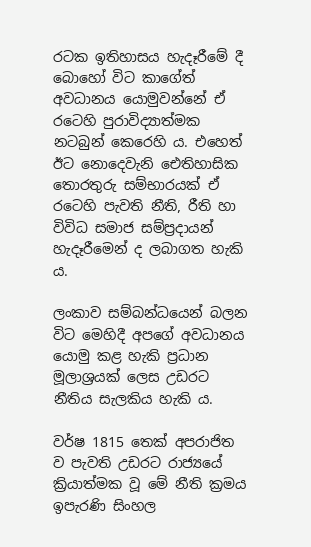රටක ඉතිහාසය හැදෑරීමේ දී බොහෝ විට කාගේත් අවධානය යොමුවන්නේ ඒ රටෙහි පුරාවිද්‍යාත්මක නටබුන් කෙරෙහි ය. එහෙත් ඊට නොදෙවැනි ඓතිහාසික තොරතුරු සම්භාරයක් ඒ රටෙහි පැවති නීති, රීති හා විවිධ සමාජ සම්ප්‍රදායන් හැදෑරීමෙන් ද ලබාගත හැකි ය.

ලංකාව සම්බන්ධයෙන් බලන විට මෙහිදී අපගේ අවධානය යොමු කළ හැකි ප්‍රධාන මූලාශ්‍රයක් ලෙස උඩරට නීතිය සැලකිය හැකි ය.

වර්ෂ 1815 තෙක් අපරාජිත ව පැවති උඩරට රාජ්‍යයේ ක්‍රියාත්මක වූ මේ නීති ක්‍රමය ඉපැරණි සිංහල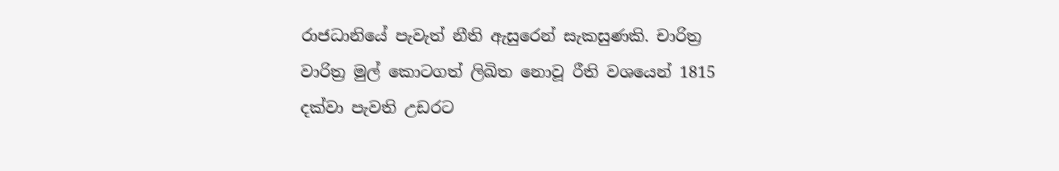රාජධානියේ පැවැත් නීති ඇසුරෙන් සැකසුණකි. චාරිත්‍ර වාරිත්‍ර මුල් කොටගත් ලිඛිත නොවූ රීති වශයෙන් 1815 දක්වා පැවති උඩරට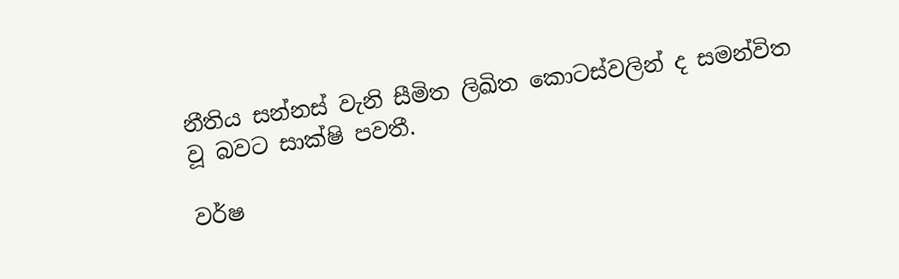නීතිය සන්නස් වැනි සීමිත ලිඛිත කොටස්වලින් ද සමන්විත වූ බවට සාක්ෂි පවතී.

වර්ෂ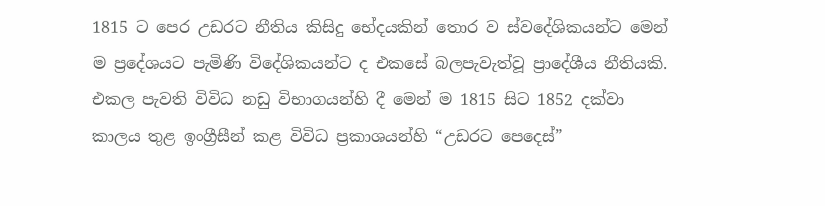1815 ට පෙර උඩරට නීතිය කිසිදු භේදයකින් තොර ව ස්වදේශිකයන්ට මෙන් ම ප්‍රදේශයට පැමිණි විදේශිකයන්ට ද එකසේ බලපැවැත්වූ ප්‍රාදේශීය නීතියකි. එකල පැවති විවිධ නඩු විභාගයන්හි දී මෙන් ම 1815 සිට 1852 දක්වා කාලය තුළ ඉංග්‍රීසීන් කළ විවිධ ප්‍රකාශයන්හි “උඩරට පෙදෙස්”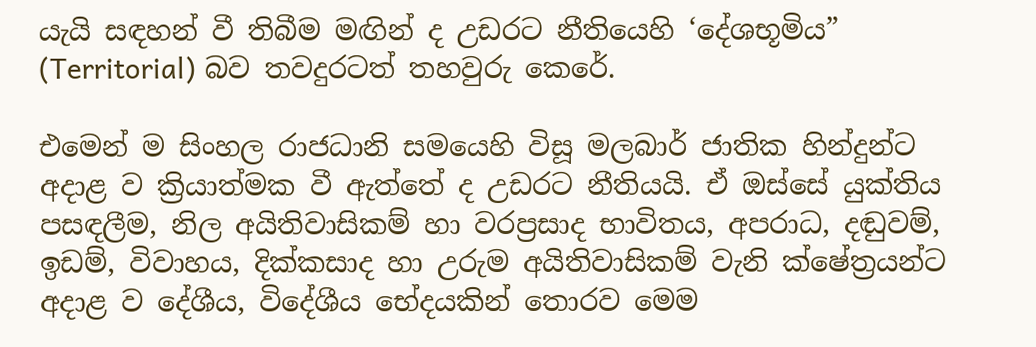යැයි සඳහන් වී තිබීම මඟින් ද උඩරට නීතියෙහි ‘දේශභූමිය” (Territorial) බව තවදුරටත් තහවුරු කෙරේ.

එමෙන් ම සිංහල රාජධානි සමයෙහි විසූ මලබාර් ජාතික හින්දුන්ට අදාළ ව ක්‍රියාත්මක වී ඇත්තේ ද උඩරට නීතියයි. ඒ ඔස්සේ යුක්තිය පසඳලීම, නිල අයිතිවාසිකම් හා වරප්‍රසාද භාවිතය, අපරාධ, දඬුවම්, ඉඩම්, විවාහය, දික්කසාද හා උරුම අයිතිවාසිකම් වැනි ක්ෂේත්‍රයන්ට අදාළ ව දේශීය, විදේශීය භේදයකින් තොරව මෙම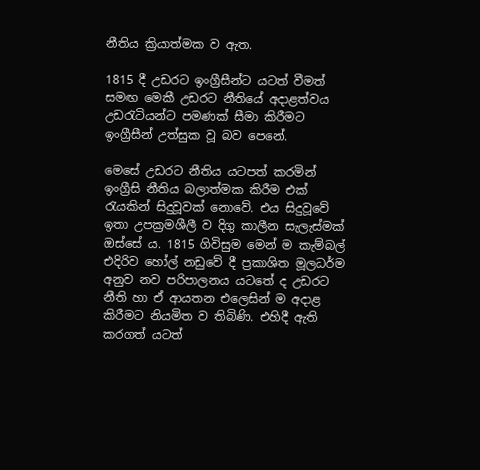නීතිය ක්‍රියාත්මක ව ඇත.

1815 දී උඩරට ඉංග්‍රීසීන්ට යටත් වීමත් සමඟ මෙකී උඩරට නීතියේ අදාළත්වය උඩරැටියන්ට පමණක් සීමා කිරීමට ඉංග්‍රීසීන් උත්සුක වූ බව පෙනේ.

මෙසේ උඩරට නීතිය යටපත් කරමින් ඉංග්‍රීසි නීතිය බලාත්මක කිරීම එක් රැයකින් සිදුවූවක් නොවේ. එය සිදුවූවේ ඉතා උපක්‍රමශීලී ව දිගු කාලීන සැලැස්මක් ඔස්සේ ය. 1815 ගිවිසුම මෙන් ම කැම්බල් එදිරිව හෝල් නඩුවේ දී ප්‍රකාශිත මූලධර්ම අනුව නව පරිපාලනය යටතේ ද උඩරට නීති හා ඒ ආයතන එලෙසින් ම අදාළ කිරීමට නියමිත ව තිබිණි. එහිදී ඇති කරගත් යටත්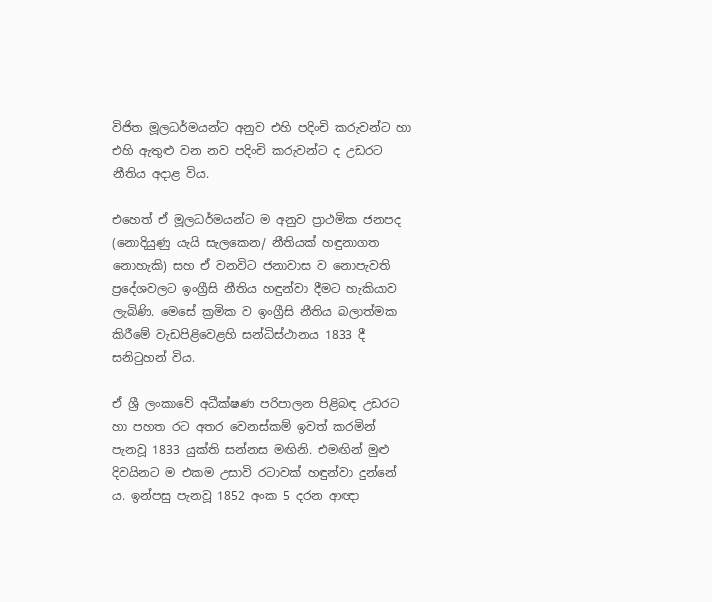විජිත මූලධර්මයන්ට අනුව එහි පදිංචි කරුවන්ට හා එහි ඇතුළු වන නව පදිංචි කරුවන්ට ද උඩරට නීතිය අදාළ විය.

එහෙත් ඒ මූලධර්මයන්ට ම අනුව ප්‍රාථමික ජනපද (නොදියුණු යැයි සැලකෙන/ නීතියක් හඳුනාගත නොහැකි) සහ ඒ වනවිට ජනාවාස ව නොපැවති ප්‍රදේශවලට ඉංග්‍රීසි නීතිය හඳුන්වා දීමට හැකියාව ලැබිණි. මෙසේ ක්‍රමික ව ඉංග්‍රීසි නීතිය බලාත්මක කිරීමේ වැඩපිළිවෙළහි සන්ධිස්ථානය 1833 දී සනිටුහන් විය.

ඒ ශ්‍රී ලංකාවේ අධීක්ෂණ පරිපාලන පිළිබඳ උඩරට හා පහත රට අතර වෙනස්කම් ඉවත් කරමින් පැනවූ 1833 යුක්ති සන්නස මඟිනි. එමඟින් මුළු දිවයිනට ම එකම උසාවි රටාවක් හඳුන්වා දුන්නේ ය. ඉන්පසු පැනවූ 1852 අංක 5 දරන ආඥා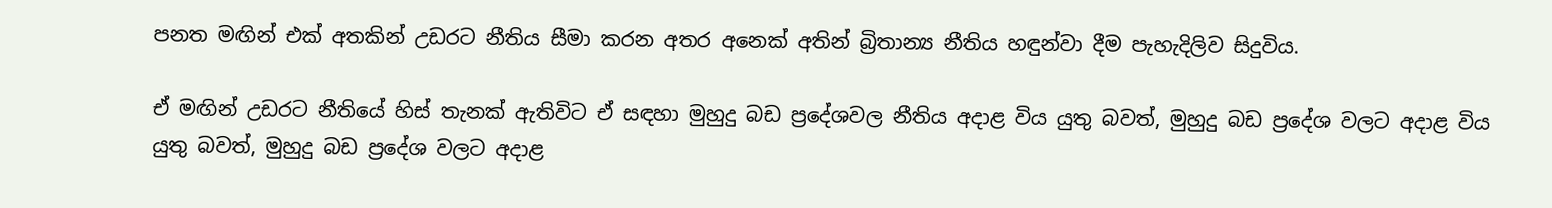පනත මඟින් එක් අතකින් උඩරට නීතිය සීමා කරන අතර අනෙක් අතින් බ්‍රිතාන්‍ය නීතිය හඳුන්වා දීම පැහැදිලිව සිදුවිය.

ඒ මඟින් උඩරට නීතියේ හිස් තැනක් ඇතිවිට ඒ සඳහා මුහුදු බඩ ප්‍රදේශවල නීතිය අදාළ විය යුතු බවත්, මුහුදු බඩ ප්‍රදේශ වලට අදාළ විය යුතු බවත්, මුහුදු බඩ ප්‍රදේශ වලට අදාළ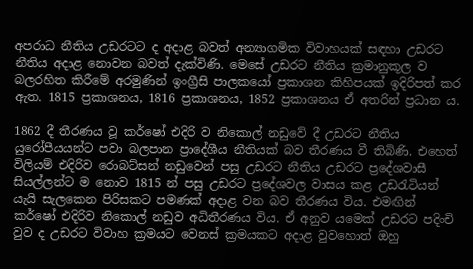අපරාධ නීතිය උඩරටට ද අදාළ බවත් අන්‍යාගමික විවාහයක් සඳහා උඩරට නීතිය අදාළ නොවන බවත් දැක්විණි. මෙසේ උඩරට නීතිය ක්‍රමානුකූල ව බලරහිත කිරීමේ අරමුණින් ඉංග්‍රීසි පාලකයෝ ප්‍රකාශන කිහිපයක් ඉදිරිපත් කර ඇත. 1815 ප්‍රකාශනය, 1816 ප්‍රකාශනය, 1852 ප්‍රකාශනය ඒ අතරින් ප්‍රධාන ය.

1862 දී තීරණය වූ කර්ෂෝ එදිරි ව නිකොල් නඩුවේ දී උඩරට නීතිය යුරෝපීයයන්ට පවා බලපාන ප්‍රාදේශීය නීතියක් බව තීරණය වී තිබිණි. එහෙත් විලියම් එදිරිව රොබට්සන් නඩුවෙන් පසු උඩරට නීතිය උඩරට ප්‍රදේශවාසී සියල්ලන්ට ම නොව 1815 න් පසු උඩරට ප්‍රදේශවල වාසය කළ උඩරැටියන් යැයි සැලකෙන පිරිසකට පමණක් අදාළ වන බව තීරණය විය. එමඟින් කර්ෂෝ එදිරිව නිකොල් නඩුව අධිතීරණය විය. ඒ අනුව යමෙක් උඩරට පදිංචි වුව ද උඩරට විවාහ ක්‍රමයට වෙනස් ක්‍රමයකට අදාළ වුවහොත් ඔහු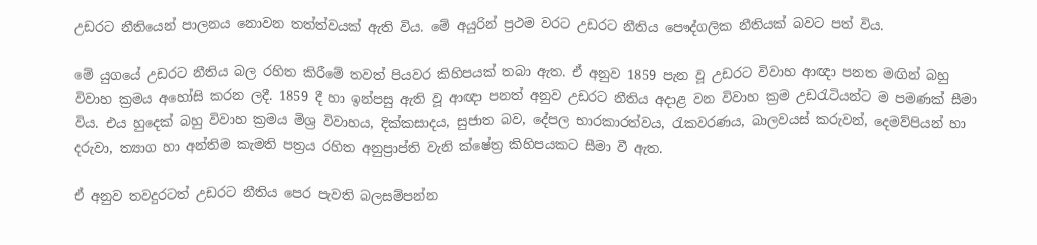උඩරට නීතියෙන් පාලනය නොවන තත්ත්වයක් ඇති විය. මේ අයුරින් ප්‍රථම වරට උඩරට නීතිය පෞද්ගලික නීතියක් බවට පත් විය.

මේ යුගයේ උඩරට නීතිය බල රහිත කිරීමේ තවත් පියවර කිහිපයක් තබා ඇත. ඒ අනුව 1859 පැන වූ උඩරට විවාහ ආඥා පනත මඟින් බහු විවාහ ක්‍රමය අහෝසි කරන ලදී. 1859 දී හා ඉන්පසු ඇති වූ ආඥා පනත් අනුව උඩරට නීතිය අදාළ වන විවාහ ක්‍රම උඩරැටියන්ට ම පමණක් සීමා විය. එය හුදෙක් බහු විවාහ ක්‍රමය මිශ්‍ර විවාහය, දික්කසාදය, සුජාත බව, දේපල භාරකාරත්වය, රැකවරණය, බාලවයස් කරුවන්, දෙමව්පියන් හා දරුවා, ත්‍යාග හා අන්තිම කැමති පත්‍රය රහිත අනුප්‍රාප්ති වැනි ක්ෂේත්‍ර කිහිපයකට සීමා වී ඇත.

ඒ අනුව තවදුරටත් උඩරට නීතිය පෙර පැවති බලසම්පන්න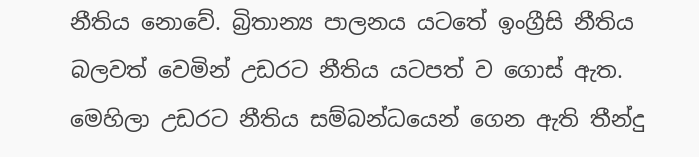නීතිය නොවේ. බ්‍රිතාන්‍ය පාලනය යටතේ ඉංග්‍රීසි නීතිය බලවත් වෙමින් උඩරට නීතිය යටපත් ව ගොස් ඇත. මෙහිලා උඩරට නීතිය සම්බන්ධයෙන් ගෙන ඇති තීන්දු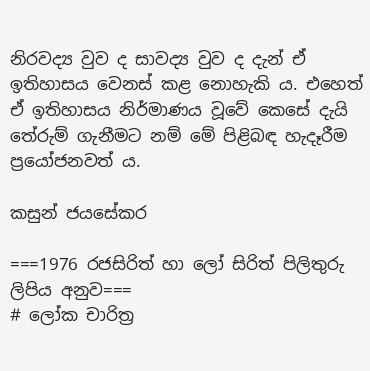නිරවද්‍ය වුව ද සාවද්‍ය වුව ද දැන් ඒ ඉතිහාසය වෙනස් කළ නොහැකි ය. එහෙත් ඒ ඉතිහාසය නිර්මාණය වූවේ කෙසේ දැයි තේරුම් ගැනීමට නම් මේ පිළිබඳ හැදෑරීම ප්‍රයෝජනවත් ය.

කසුන් ජයසේකර

===1976 රජසිරිත් හා ලෝ සිරිත් පිලිතුරු ලිපිය අනුව===
# ලෝක චාරිත්‍ර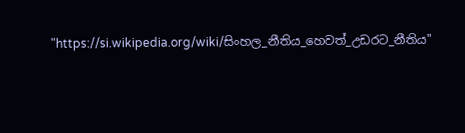"https://si.wikipedia.org/wiki/සිංහල_නීතිය_හෙවත්_උඩරට_නීතිය"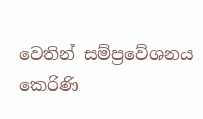වෙතින් සම්ප්‍රවේශනය කෙරිණි